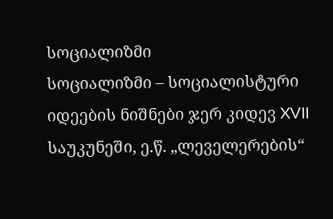სოციალიზმი
სოციალიზმი – სოციალისტური იდეების ნიშნები ჯერ კიდევ XVII საუკუნეში, ე.წ. „ლეველერების“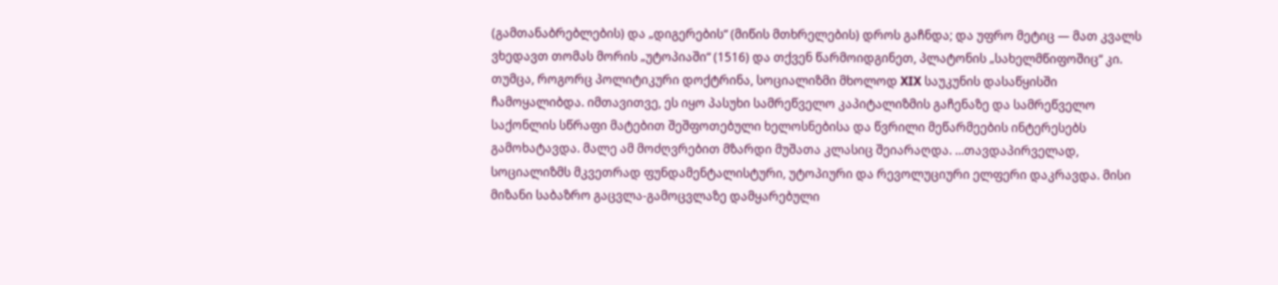(გამთანაბრებლების) და „დიგერების“ (მიწის მთხრელების) დროს გაჩნდა; და უფრო მეტიც ― მათ კვალს ვხედავთ თომას მორის „უტოპიაში“ (1516) და თქვენ წარმოიდგინეთ, პლატონის „სახელმწიფოშიც“ კი. თუმცა, როგორც პოლიტიკური დოქტრინა, სოციალიზმი მხოლოდ XIX საუკუნის დასაწყისში ჩამოყალიბდა. იმთავითვე, ეს იყო პასუხი სამრეწველო კაპიტალიზმის გაჩენაზე და სამრეწველო საქონლის სწრაფი მატებით შეშფოთებული ხელოსნებისა და წვრილი მეწარმეების ინტერესებს გამოხატავდა. მალე ამ მოძღვრებით მზარდი მუშათა კლასიც შეიარაღდა. …თავდაპირველად, სოციალიზმს მკვეთრად ფუნდამენტალისტური, უტოპიური და რევოლუციური ელფერი დაკრავდა. მისი მიზანი საბაზრო გაცვლა-გამოცვლაზე დამყარებული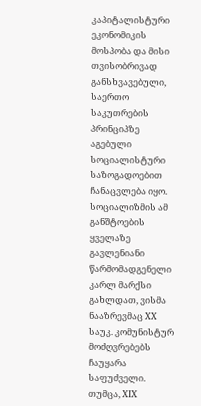კაპიტალისტური ეკონომიკის მოსპობა და მისი თვისობრივად განსხვავებული, საერთო საკუთრების პრინციპზე აგებული სოციალისტური საზოგადოებით ჩანაცვლება იყო. სოციალიზმის ამ განშტოების ყველაზე გავლენიანი წარმომადგენელი კარლ მარქსი გახლდათ, ვისმა ნააზრევმაც XX საუკ. კომუნისტურ მოძღვრებებს ჩაუყარა საფუძველი.
თუმცა, XIX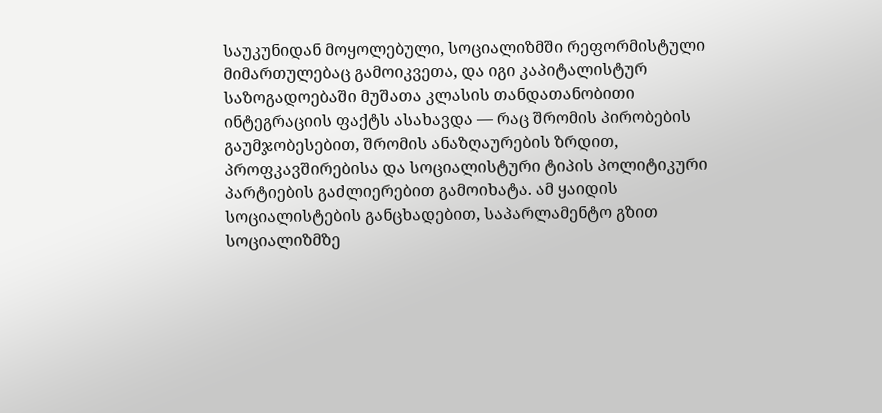საუკუნიდან მოყოლებული, სოციალიზმში რეფორმისტული მიმართულებაც გამოიკვეთა, და იგი კაპიტალისტურ საზოგადოებაში მუშათა კლასის თანდათანობითი ინტეგრაციის ფაქტს ასახავდა — რაც შრომის პირობების გაუმჯობესებით, შრომის ანაზღაურების ზრდით, პროფკავშირებისა და სოციალისტური ტიპის პოლიტიკური პარტიების გაძლიერებით გამოიხატა. ამ ყაიდის სოციალისტების განცხადებით, საპარლამენტო გზით სოციალიზმზე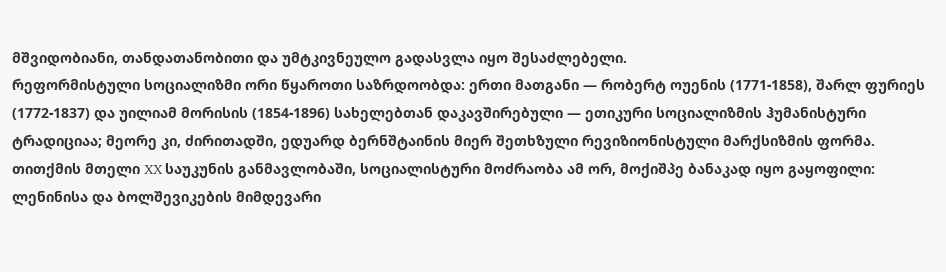მშვიდობიანი, თანდათანობითი და უმტკივნეულო გადასვლა იყო შესაძლებელი.
რეფორმისტული სოციალიზმი ორი წყაროთი საზრდოობდა: ერთი მათგანი ― რობერტ ოუენის (1771-1858), შარლ ფურიეს (1772-1837) და უილიამ მორისის (1854-1896) სახელებთან დაკავშირებული — ეთიკური სოციალიზმის ჰუმანისტური ტრადიციაა; მეორე კი, ძირითადში, ედუარდ ბერნშტაინის მიერ შეთხზული რევიზიონისტული მარქსიზმის ფორმა.
თითქმის მთელი XX საუკუნის განმავლობაში, სოციალისტური მოძრაობა ამ ორ, მოქიშპე ბანაკად იყო გაყოფილი: ლენინისა და ბოლშევიკების მიმდევარი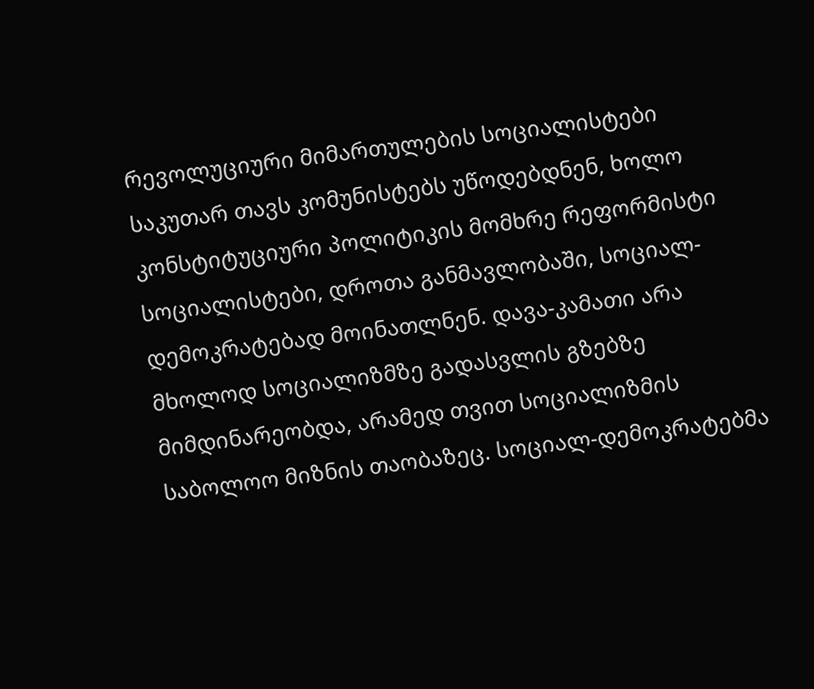რევოლუციური მიმართულების სოციალისტები საკუთარ თავს კომუნისტებს უწოდებდნენ, ხოლო კონსტიტუციური პოლიტიკის მომხრე რეფორმისტი სოციალისტები, დროთა განმავლობაში, სოციალ-დემოკრატებად მოინათლნენ. დავა-კამათი არა მხოლოდ სოციალიზმზე გადასვლის გზებზე მიმდინარეობდა, არამედ თვით სოციალიზმის საბოლოო მიზნის თაობაზეც. სოციალ-დემოკრატებმა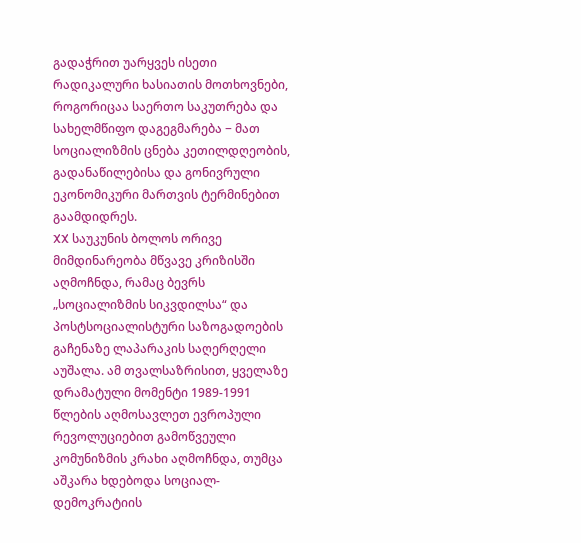გადაჭრით უარყვეს ისეთი რადიკალური ხასიათის მოთხოვნები, როგორიცაა საერთო საკუთრება და სახელმწიფო დაგეგმარება − მათ სოციალიზმის ცნება კეთილდღეობის, გადანაწილებისა და გონივრული ეკონომიკური მართვის ტერმინებით გაამდიდრეს.
XX საუკუნის ბოლოს ორივე მიმდინარეობა მწვავე კრიზისში აღმოჩნდა, რამაც ბევრს „სოციალიზმის სიკვდილსა“ და პოსტსოციალისტური საზოგადოების გაჩენაზე ლაპარაკის საღერღელი აუშალა. ამ თვალსაზრისით, ყველაზე დრამატული მომენტი 1989-1991 წლების აღმოსავლეთ ევროპული რევოლუციებით გამოწვეული კომუნიზმის კრახი აღმოჩნდა, თუმცა აშკარა ხდებოდა სოციალ-დემოკრატიის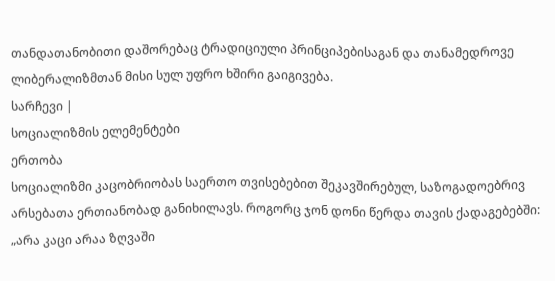თანდათანობითი დაშორებაც ტრადიციული პრინციპებისაგან და თანამედროვე ლიბერალიზმთან მისი სულ უფრო ხშირი გაიგივება.
სარჩევი |
სოციალიზმის ელემენტები
ერთობა
სოციალიზმი კაცობრიობას საერთო თვისებებით შეკავშირებულ, საზოგადოებრივ არსებათა ერთიანობად განიხილავს. როგორც ჯონ დონი წერდა თავის ქადაგებებში: „არა კაცი არაა ზღვაში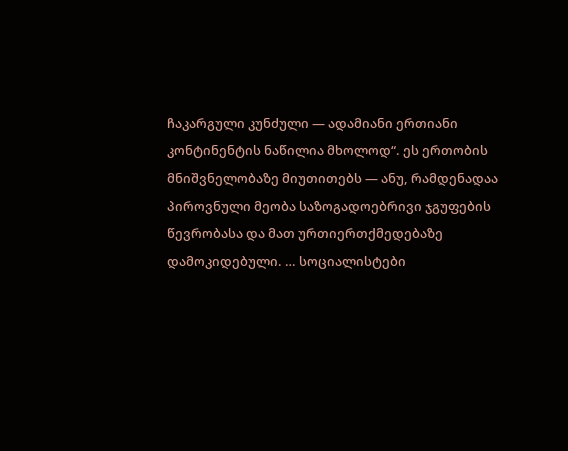ჩაკარგული კუნძული — ადამიანი ერთიანი კონტინენტის ნაწილია მხოლოდ“. ეს ერთობის მნიშვნელობაზე მიუთითებს — ანუ, რამდენადაა პიროვნული მეობა საზოგადოებრივი ჯგუფების წევრობასა და მათ ურთიერთქმედებაზე დამოკიდებული. … სოციალისტები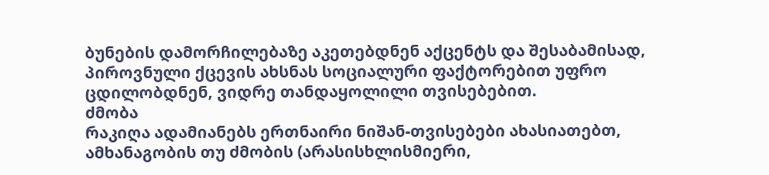ბუნების დამორჩილებაზე აკეთებდნენ აქცენტს და შესაბამისად, პიროვნული ქცევის ახსნას სოციალური ფაქტორებით უფრო ცდილობდნენ, ვიდრე თანდაყოლილი თვისებებით.
ძმობა
რაკიღა ადამიანებს ერთნაირი ნიშან-თვისებები ახასიათებთ, ამხანაგობის თუ ძმობის (არასისხლისმიერი,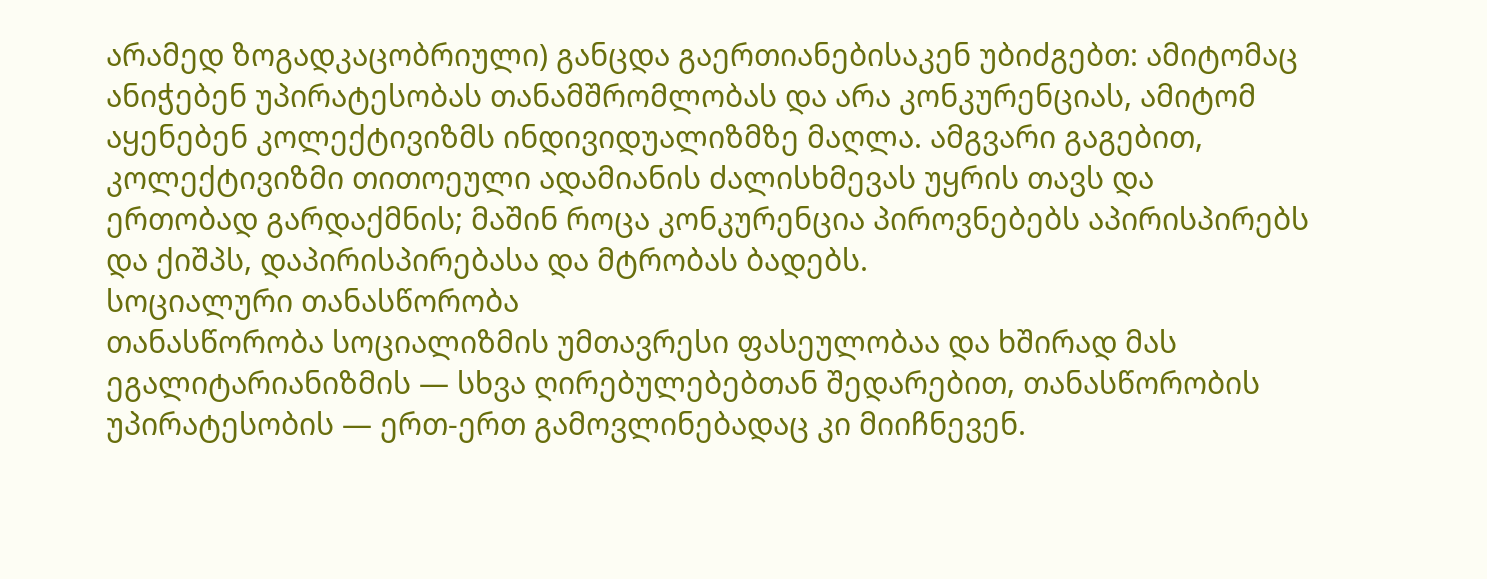არამედ ზოგადკაცობრიული) განცდა გაერთიანებისაკენ უბიძგებთ: ამიტომაც ანიჭებენ უპირატესობას თანამშრომლობას და არა კონკურენციას, ამიტომ აყენებენ კოლექტივიზმს ინდივიდუალიზმზე მაღლა. ამგვარი გაგებით, კოლექტივიზმი თითოეული ადამიანის ძალისხმევას უყრის თავს და ერთობად გარდაქმნის; მაშინ როცა კონკურენცია პიროვნებებს აპირისპირებს და ქიშპს, დაპირისპირებასა და მტრობას ბადებს.
სოციალური თანასწორობა
თანასწორობა სოციალიზმის უმთავრესი ფასეულობაა და ხშირად მას ეგალიტარიანიზმის — სხვა ღირებულებებთან შედარებით, თანასწორობის უპირატესობის — ერთ-ერთ გამოვლინებადაც კი მიიჩნევენ.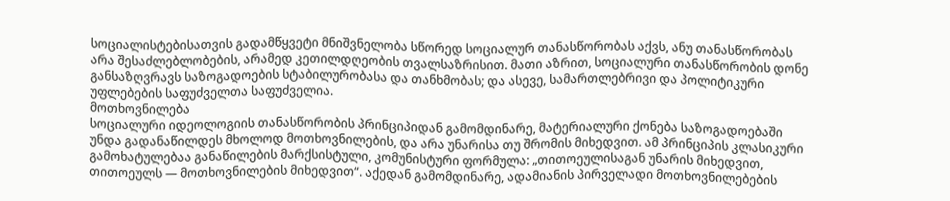სოციალისტებისათვის გადამწყვეტი მნიშვნელობა სწორედ სოციალურ თანასწორობას აქვს, ანუ თანასწორობას არა შესაძლებლობების, არამედ კეთილდღეობის თვალსაზრისით. მათი აზრით, სოციალური თანასწორობის დონე განსაზღვრავს საზოგადოების სტაბილურობასა და თანხმობას; და ასევე, სამართლებრივი და პოლიტიკური უფლებების საფუძველთა საფუძველია.
მოთხოვნილება
სოციალური იდეოლოგიის თანასწორობის პრინციპიდან გამომდინარე, მატერიალური ქონება საზოგადოებაში უნდა გადანაწილდეს მხოლოდ მოთხოვნილების, და არა უნარისა თუ შრომის მიხედვით. ამ პრინციპის კლასიკური გამოხატულებაა განაწილების მარქსისტული, კომუნისტური ფორმულა: „თითოეულისაგან უნარის მიხედვით, თითოეულს — მოთხოვნილების მიხედვით“. აქედან გამომდინარე, ადამიანის პირველადი მოთხოვნილებების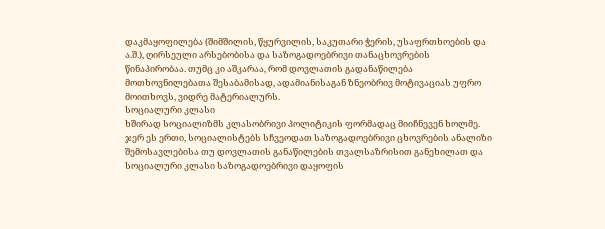დაკმაყოფილება (შიმშილის, წყურვილის, საკუთარი ჭერის, უსაფრთხოების და ა.შ.), ღირსეული არსებობისა და საზოგადოებრივი თანაცხოვრების წინაპირობაა. თუმც კი აშკარაა, რომ დოვლათის გადანაწილება მოთხოვნილებათა შესაბამისად, ადამიანისაგან ზნეობრივ მოტივაციას უფრო მოითხოვს, ვიდრე მატერიალურს.
სოციალური კლასი
ხშირად სოციალიზმს კლასობრივი პოლიტიკის ფორმადაც მიიჩნევენ ხოლმე. ჯერ ეს ერთი, სოციალისტებს სჩვეოდათ საზოგადოებრივი ცხოვრების ანალიზი შემოსავლებისა თუ დოვლათის განაწილების თვალსაზრისით განეხილათ და სოციალური კლასი საზოგადოებრივი დაყოფის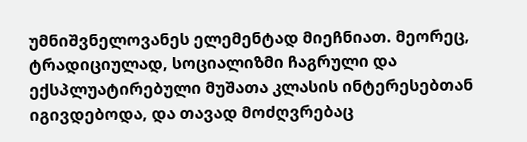უმნიშვნელოვანეს ელემენტად მიეჩნიათ. მეორეც, ტრადიციულად, სოციალიზმი ჩაგრული და ექსპლუატირებული მუშათა კლასის ინტერესებთან იგივდებოდა, და თავად მოძღვრებაც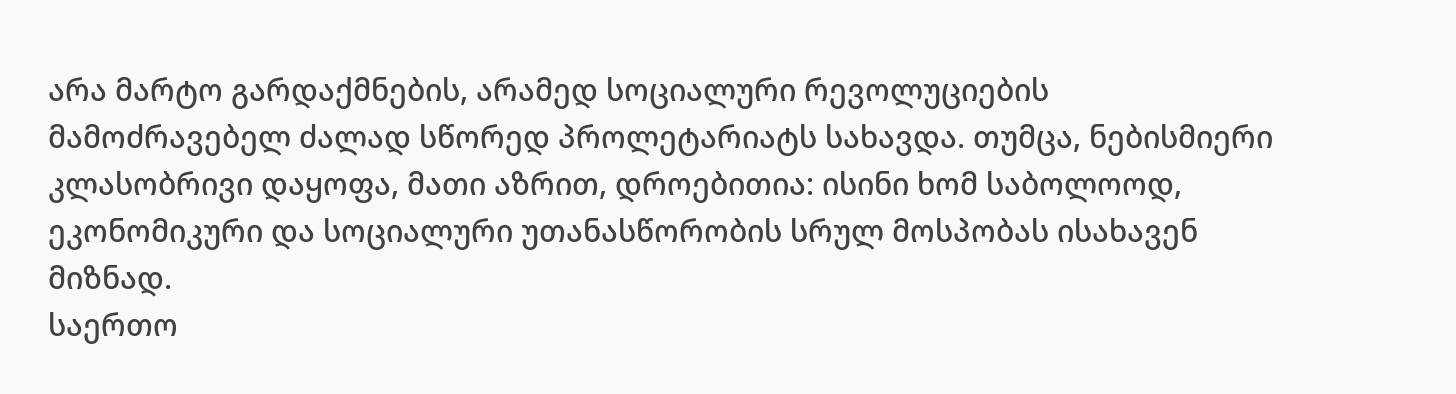არა მარტო გარდაქმნების, არამედ სოციალური რევოლუციების მამოძრავებელ ძალად სწორედ პროლეტარიატს სახავდა. თუმცა, ნებისმიერი კლასობრივი დაყოფა, მათი აზრით, დროებითია: ისინი ხომ საბოლოოდ, ეკონომიკური და სოციალური უთანასწორობის სრულ მოსპობას ისახავენ მიზნად.
საერთო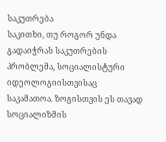საკუთრება
საკითხი, თუ როგორ უნდა გადაიჭრას საკუთრების პრობლემა, სოციალისტური იდეოლოგიისთვისაც საკამათოა. ზოგისთვის ეს თავად სოციალიზმის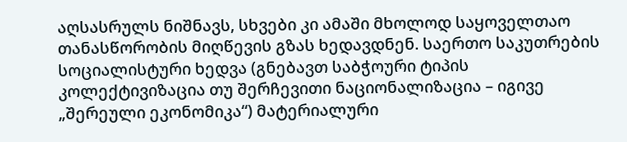აღსასრულს ნიშნავს, სხვები კი ამაში მხოლოდ საყოველთაო თანასწორობის მიღწევის გზას ხედავდნენ. საერთო საკუთრების სოციალისტური ხედვა (გნებავთ საბჭოური ტიპის კოლექტივიზაცია თუ შერჩევითი ნაციონალიზაცია – იგივე „შერეული ეკონომიკა“) მატერიალური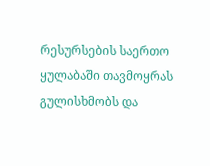რესურსების საერთო ყულაბაში თავმოყრას გულისხმობს და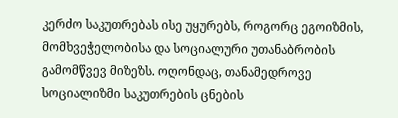კერძო საკუთრებას ისე უყურებს, როგორც ეგოიზმის, მომხვეჭელობისა და სოციალური უთანაბრობის გამომწვევ მიზეზს. ოღონდაც, თანამედროვე სოციალიზმი საკუთრების ცნების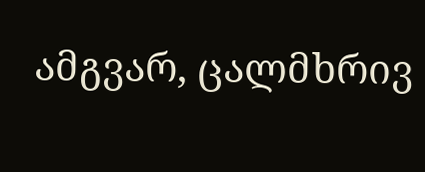ამგვარ, ცალმხრივ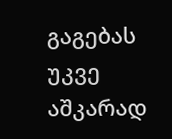გაგებას უკვე აშკარად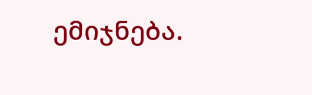ემიჯნება.